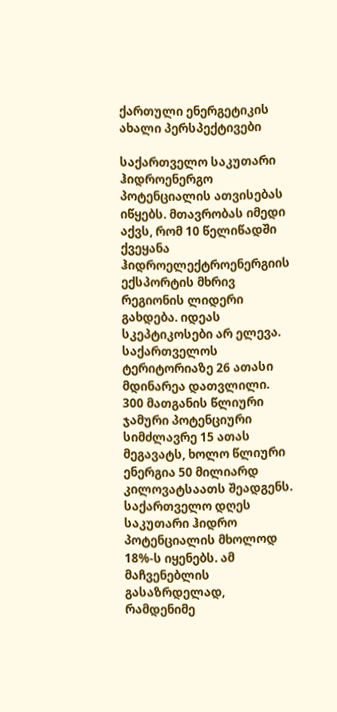ქართული ენერგეტიკის ახალი პერსპექტივები

საქართველო საკუთარი ჰიდროენერგო პოტენციალის ათვისებას იწყებს. მთავრობას იმედი აქვს, რომ 10 წელიწადში ქვეყანა ჰიდროელექტროენერგიის ექსპორტის მხრივ რეგიონის ლიდერი გახდება. იდეას სკეპტიკოსები არ ელევა.
საქართველოს ტერიტორიაზე 26 ათასი მდინარეა დათვლილი. 300 მათგანის წლიური ჯამური პოტენციური სიმძლავრე 15 ათას მეგავატს, ხოლო წლიური ენერგია 50 მილიარდ კილოვატსაათს შეადგენს.
საქართველო დღეს საკუთარი ჰიდრო პოტენციალის მხოლოდ 18%-ს იყენებს. ამ მაჩვენებლის გასაზრდელად, რამდენიმე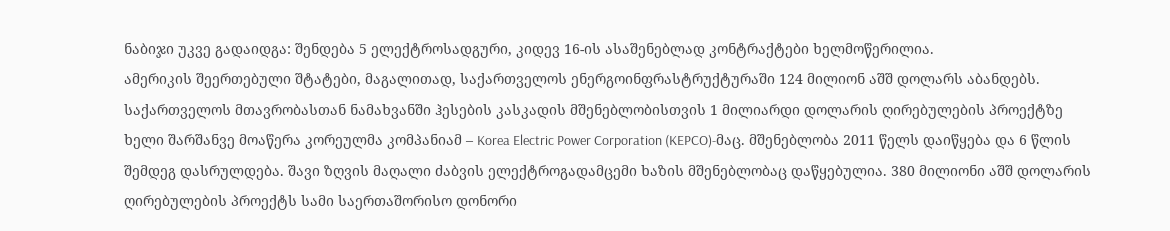ნაბიჯი უკვე გადაიდგა: შენდება 5 ელექტროსადგური, კიდევ 16-ის ასაშენებლად კონტრაქტები ხელმოწერილია.
ამერიკის შეერთებული შტატები, მაგალითად, საქართველოს ენერგოინფრასტრუქტურაში 124 მილიონ აშშ დოლარს აბანდებს. საქართველოს მთავრობასთან ნამახვანში ჰესების კასკადის მშენებლობისთვის 1 მილიარდი დოლარის ღირებულების პროექტზე ხელი შარშანვე მოაწერა კორეულმა კომპანიამ – Korea Electric Power Corporation (KEPCO)-მაც. მშენებლობა 2011 წელს დაიწყება და 6 წლის შემდეგ დასრულდება. შავი ზღვის მაღალი ძაბვის ელექტროგადამცემი ხაზის მშენებლობაც დაწყებულია. 380 მილიონი აშშ დოლარის ღირებულების პროექტს სამი საერთაშორისო დონორი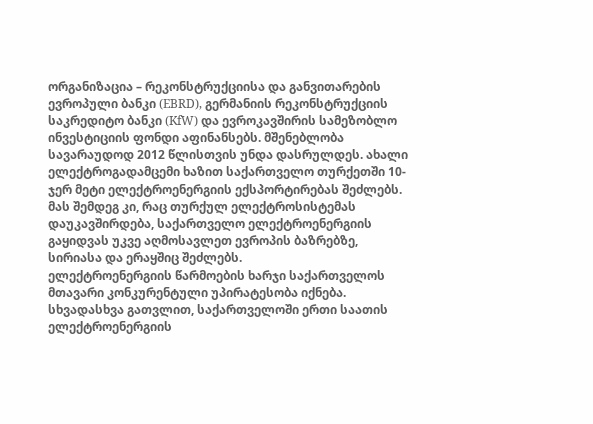ორგანიზაცია – რეკონსტრუქციისა და განვითარების ევროპული ბანკი (EBRD), გერმანიის რეკონსტრუქციის საკრედიტო ბანკი (KfW) და ევროკავშირის სამეზობლო ინვესტიციის ფონდი აფინანსებს. მშენებლობა სავარაუდოდ 2012 წლისთვის უნდა დასრულდეს. ახალი ელექტროგადამცემი ხაზით საქართველო თურქეთში 10-ჯერ მეტი ელექტროენერგიის ექსპორტირებას შეძლებს. მას შემდეგ კი, რაც თურქულ ელექტროსისტემას დაუკავშირდება, საქართველო ელექტროენერგიის გაყიდვას უკვე აღმოსავლეთ ევროპის ბაზრებზე, სირიასა და ერაყშიც შეძლებს.
ელექტროენერგიის წარმოების ხარჯი საქართველოს მთავარი კონკურენტული უპირატესობა იქნება. სხვადასხვა გათვლით, საქართველოში ერთი საათის ელექტროენერგიის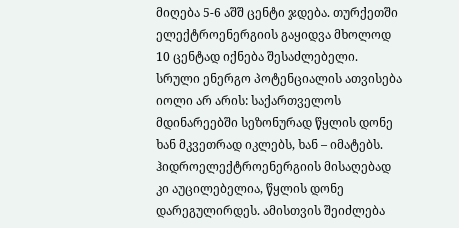მიღება 5-6 აშშ ცენტი ჯდება. თურქეთში ელექტროენერგიის გაყიდვა მხოლოდ 10 ცენტად იქნება შესაძლებელი.
სრული ენერგო პოტენციალის ათვისება იოლი არ არის: საქართველოს მდინარეებში სეზონურად წყლის დონე ხან მკვეთრად იკლებს, ხან – იმატებს. ჰიდროელექტროენერგიის მისაღებად კი აუცილებელია, წყლის დონე დარეგულირდეს. ამისთვის შეიძლება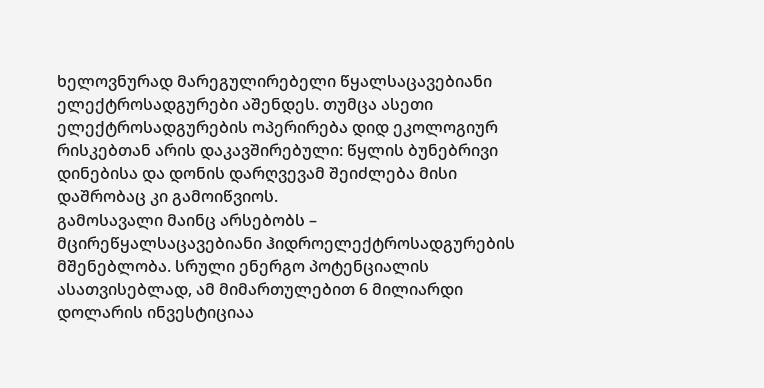ხელოვნურად მარეგულირებელი წყალსაცავებიანი ელექტროსადგურები აშენდეს. თუმცა ასეთი ელექტროსადგურების ოპერირება დიდ ეკოლოგიურ რისკებთან არის დაკავშირებული: წყლის ბუნებრივი დინებისა და დონის დარღვევამ შეიძლება მისი დაშრობაც კი გამოიწვიოს.
გამოსავალი მაინც არსებობს – მცირეწყალსაცავებიანი ჰიდროელექტროსადგურების მშენებლობა. სრული ენერგო პოტენციალის ასათვისებლად, ამ მიმართულებით 6 მილიარდი დოლარის ინვესტიციაა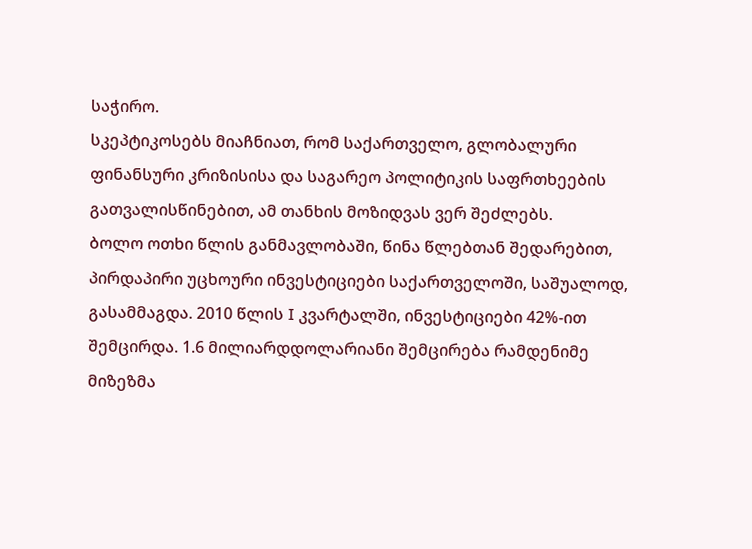საჭირო.
სკეპტიკოსებს მიაჩნიათ, რომ საქართველო, გლობალური ფინანსური კრიზისისა და საგარეო პოლიტიკის საფრთხეების გათვალისწინებით, ამ თანხის მოზიდვას ვერ შეძლებს.
ბოლო ოთხი წლის განმავლობაში, წინა წლებთან შედარებით, პირდაპირი უცხოური ინვესტიციები საქართველოში, საშუალოდ, გასამმაგდა. 2010 წლის I კვარტალში, ინვესტიციები 42%-ით შემცირდა. 1.6 მილიარდდოლარიანი შემცირება რამდენიმე მიზეზმა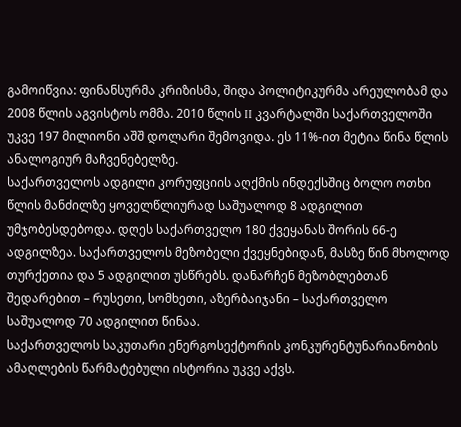გამოიწვია: ფინანსურმა კრიზისმა, შიდა პოლიტიკურმა არეულობამ და 2008 წლის აგვისტოს ომმა. 2010 წლის II კვარტალში საქართველოში უკვე 197 მილიონი აშშ დოლარი შემოვიდა. ეს 11%-ით მეტია წინა წლის ანალოგიურ მაჩვენებელზე.
საქართველოს ადგილი კორუფციის აღქმის ინდექსშიც ბოლო ოთხი წლის მანძილზე ყოველწლიურად საშუალოდ 8 ადგილით უმჯობესდებოდა. დღეს საქართველო 180 ქვეყანას შორის 66-ე ადგილზეა. საქართველოს მეზობელი ქვეყნებიდან, მასზე წინ მხოლოდ თურქეთია და 5 ადგილით უსწრებს. დანარჩენ მეზობლებთან შედარებით – რუსეთი, სომხეთი, აზერბაიჯანი – საქართველო საშუალოდ 70 ადგილით წინაა.
საქართველოს საკუთარი ენერგოსექტორის კონკურენტუნარიანობის ამაღლების წარმატებული ისტორია უკვე აქვს.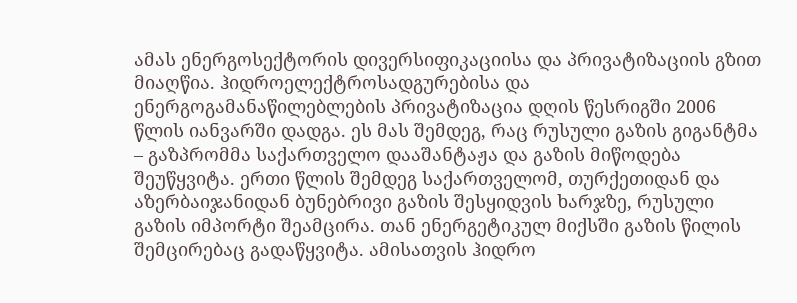ამას ენერგოსექტორის დივერსიფიკაციისა და პრივატიზაციის გზით მიაღწია. ჰიდროელექტროსადგურებისა და ენერგოგამანაწილებლების პრივატიზაცია დღის წესრიგში 2006 წლის იანვარში დადგა. ეს მას შემდეგ, რაც რუსული გაზის გიგანტმა – გაზპრომმა საქართველო დააშანტაჟა და გაზის მიწოდება შეუწყვიტა. ერთი წლის შემდეგ საქართველომ, თურქეთიდან და აზერბაიჯანიდან ბუნებრივი გაზის შესყიდვის ხარჯზე, რუსული გაზის იმპორტი შეამცირა. თან ენერგეტიკულ მიქსში გაზის წილის შემცირებაც გადაწყვიტა. ამისათვის ჰიდრო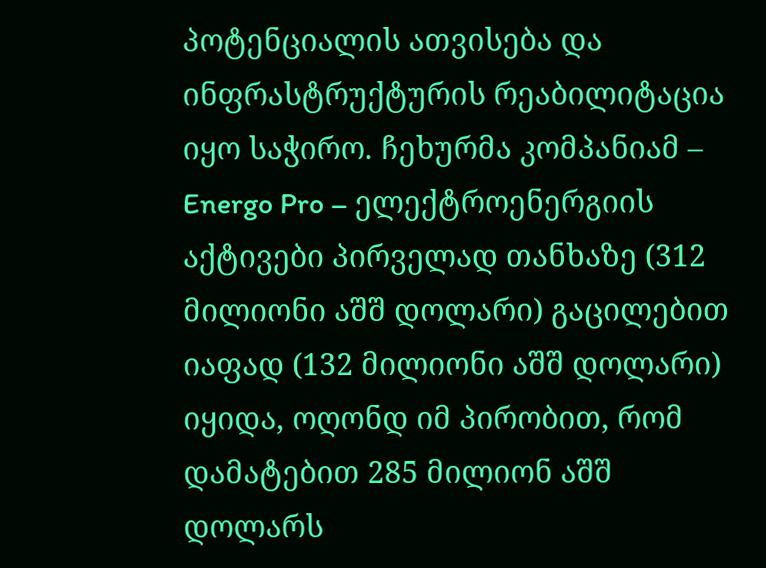პოტენციალის ათვისება და ინფრასტრუქტურის რეაბილიტაცია იყო საჭირო. ჩეხურმა კომპანიამ – Energo Pro – ელექტროენერგიის აქტივები პირველად თანხაზე (312 მილიონი აშშ დოლარი) გაცილებით იაფად (132 მილიონი აშშ დოლარი) იყიდა, ოღონდ იმ პირობით, რომ დამატებით 285 მილიონ აშშ დოლარს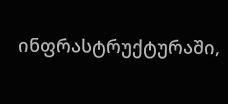ინფრასტრუქტურაში,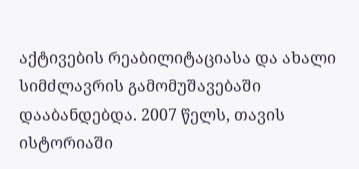აქტივების რეაბილიტაციასა და ახალი სიმძლავრის გამომუშავებაში დააბანდებდა. 2007 წელს, თავის ისტორიაში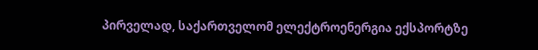პირველად, საქართველომ ელექტროენერგია ექსპორტზე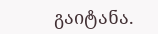გაიტანა.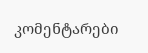კომენტარები